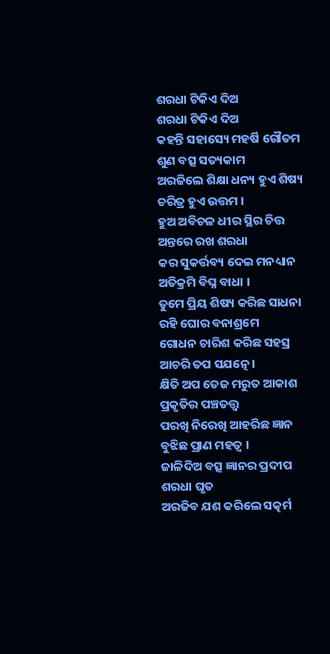ଶରଧା ଟିକିଏ ଦିଅ
ଶରଧା ଟିକିଏ ଦିଅ
କହନ୍ତି ସହାସ୍ୟେ ମହର୍ଷି ଗୌତମ
ଶୁଣ ବତ୍ସ ସତ୍ୟକାମ
ଅରଜିଲେ ଶିକ୍ଷା ଧନ୍ୟ ହୁଏ ଶିଷ୍ୟ
ଚରିତ୍ର ହୁଏ ଉତ୍ତମ ।
ହୁଅ ଅବିଚଳ ଧୀର ସ୍ଥିର ଚିତ୍ତ
ଅନ୍ତରେ ରଖ ଶରଧା
କର ସୁକର୍ତ୍ତବ୍ୟ ଦେଇ ମନଧ୍ୟାନ
ଅତିକ୍ରମି ବିଘ୍ନ ବାଧା ।
ତୁମେ ପ୍ରିୟ ଶିଷ୍ୟ କରିଛ ସାଧନା
ରହି ଘୋର ବନାଶ୍ରମେ
ଗୋଧନ ଚାରିଶ କରିଛ ସହସ୍ର
ଆଚରି ତପ ସଯତ୍ନେ ।
କ୍ଷିତି ଅପ ତେଜ ମରୁତ ଆକାଶ
ପ୍ରକୃତିର ପଞ୍ଚତତ୍ତ୍ୱ
ପରଖି ନିରେଖି ଆହରିଛ ଜ୍ଞାନ
ବୁଝିଛ ପ୍ରାଣ ମହତ୍ୱ ।
ଜାଳିଦିଅ ବତ୍ସ ଜ୍ଞାନର ପ୍ରଦୀପ
ଶରଧା ଘୃତ
ଅରଜିବ ଯଶ କରିଲେ ସତ୍କର୍ମ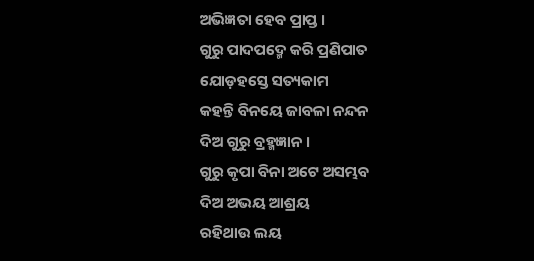ଅଭିଜ୍ଞତା ହେବ ପ୍ରାପ୍ତ ।
ଗୁରୁ ପାଦପଦ୍ମେ କରି ପ୍ରଣିପାତ
ଯୋଡ଼ହସ୍ତେ ସତ୍ୟକାମ
କହନ୍ତି ବିନୟେ ଜାବଳା ନନ୍ଦନ
ଦିଅ ଗୁରୁ ବ୍ରହ୍ମଜ୍ଞାନ ।
ଗୁରୁ କୃପା ବିନା ଅଟେ ଅସମ୍ଭବ
ଦିଅ ଅଭୟ ଆଶ୍ରୟ
ରହିଥାଉ ଲୟ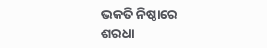ଭକତି ନିଷ୍ଠାରେ
ଶରଧା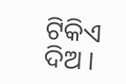ଟିକିଏ ଦିଅ ।